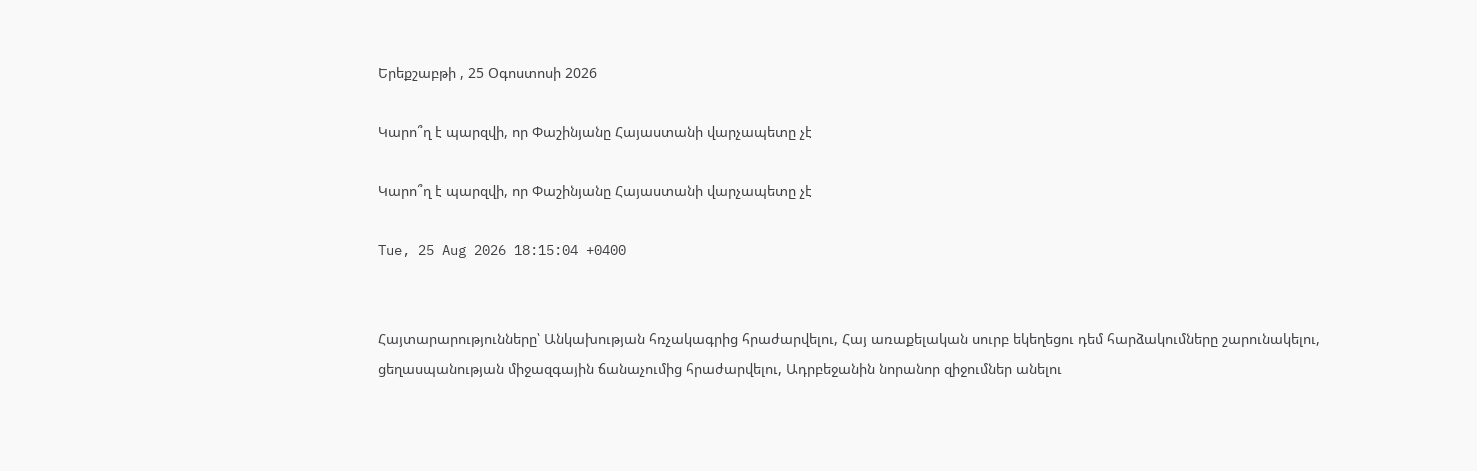Երեքշաբթի , 25 Օգոստոսի 2026

Կարո՞ղ է պարզվի, որ Փաշինյանը Հայաստանի վարչապետը չէ

Կարո՞ղ է պարզվի, որ Փաշինյանը Հայաստանի վարչապետը չէ

Tue, 25 Aug 2026 18:15:04 +0400


Հայտարարությունները՝ Անկախության հռչակագրից հրաժարվելու, Հայ առաքելական սուրբ եկեղեցու դեմ հարձակումները շարունակելու, ցեղասպանության միջազգային ճանաչումից հրաժարվելու, Ադրբեջանին նորանոր զիջումներ անելու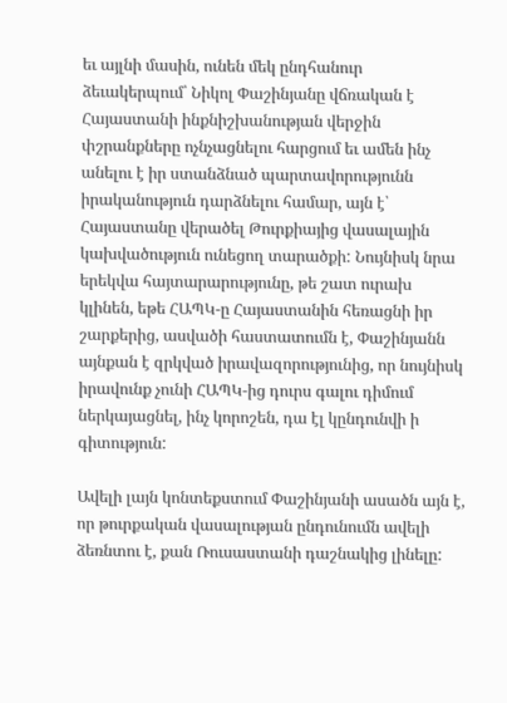եւ այլնի մասին, ունեն մեկ ընդհանուր ձեւակերպում՝ Նիկոլ Փաշինյանը վճռական է Հայաստանի ինքնիշխանության վերջին փշրանքները ոչնչացնելու հարցում եւ ամեն ինչ անելու է իր ստանձնած պարտավորությունն իրականություն դարձնելու համար, այն է՝ Հայաստանը վերածել Թուրքիայից վասալային կախվածություն ունեցող տարածքի: Նույնիսկ նրա երեկվա հայտարարությունը, թե շատ ուրախ կլինեն, եթե ՀԱՊԿ-ը Հայաստանին հեռացնի իր շարքերից, ասվածի հաստատումն է, Փաշինյանն այնքան է զրկված իրավազորությունից, որ նույնիսկ իրավունք չունի ՀԱՊԿ-ից դուրս գալու դիմում ներկայացնել, ինչ կորոշեն, դա էլ կընդունվի ի գիտություն:

Ավելի լայն կոնտեքստում Փաշինյանի ասածն այն է, որ թուրքական վասալության ընդունումն ավելի ձեռնտու է, քան Ռուսաստանի դաշնակից լինելը: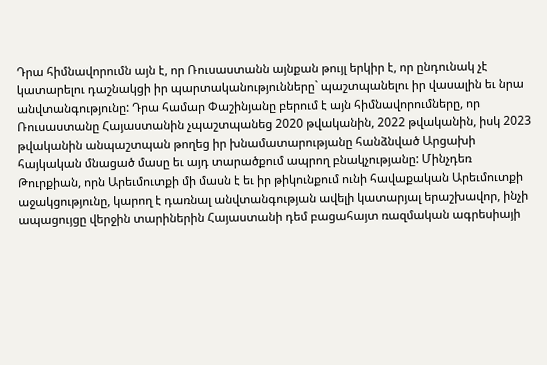Դրա հիմնավորումն այն է, որ Ռուսաստանն այնքան թույլ երկիր է, որ ընդունակ չէ կատարելու դաշնակցի իր պարտականությունները` պաշտպանելու իր վասալին եւ նրա անվտանգությունը: Դրա համար Փաշինյանը բերում է այն հիմնավորումները, որ Ռուսաստանը Հայաստանին չպաշտպանեց 2020 թվականին, 2022 թվականին, իսկ 2023 թվականին անպաշտպան թողեց իր խնամատարությանը հանձնված Արցախի հայկական մնացած մասը եւ այդ տարածքում ապրող բնակչությանը: Մինչդեռ Թուրքիան, որն Արեւմուտքի մի մասն է եւ իր թիկունքում ունի հավաքական Արեւմուտքի աջակցությունը, կարող է դառնալ անվտանգության ավելի կատարյալ երաշխավոր, ինչի ապացույցը վերջին տարիներին Հայաստանի դեմ բացահայտ ռազմական ագրեսիայի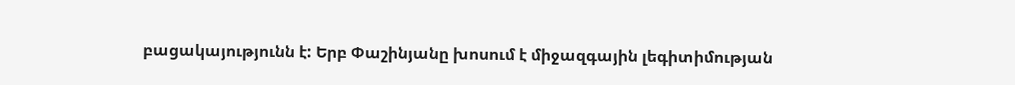բացակայությունն է: Երբ Փաշինյանը խոսում է միջազգային լեգիտիմության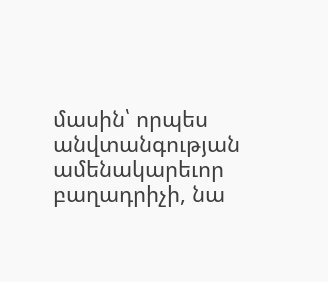մասին՝ որպես անվտանգության ամենակարեւոր բաղադրիչի, նա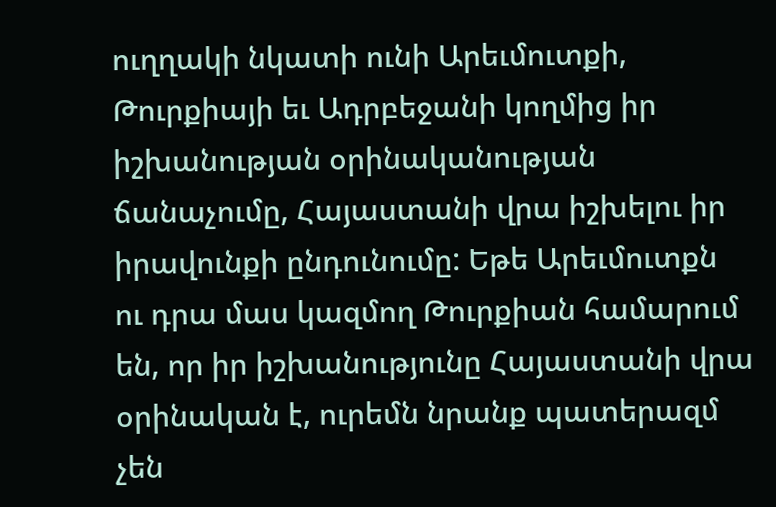ուղղակի նկատի ունի Արեւմուտքի, Թուրքիայի եւ Ադրբեջանի կողմից իր իշխանության օրինականության ճանաչումը, Հայաստանի վրա իշխելու իր իրավունքի ընդունումը: Եթե Արեւմուտքն ու դրա մաս կազմող Թուրքիան համարում են, որ իր իշխանությունը Հայաստանի վրա օրինական է, ուրեմն նրանք պատերազմ չեն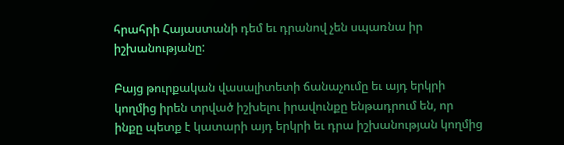հրահրի Հայաստանի դեմ եւ դրանով չեն սպառնա իր իշխանությանը:

Բայց թուրքական վասալիտետի ճանաչումը եւ այդ երկրի կողմից իրեն տրված իշխելու իրավունքը ենթադրում են, որ ինքը պետք է կատարի այդ երկրի եւ դրա իշխանության կողմից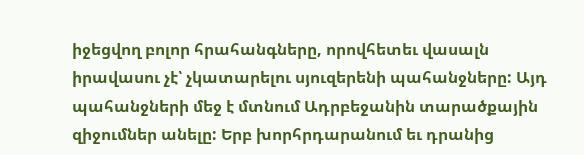իջեցվող բոլոր հրահանգները, որովհետեւ վասալն իրավասու չէ՝ չկատարելու սյուզերենի պահանջները: Այդ պահանջների մեջ է մտնում Ադրբեջանին տարածքային զիջումներ անելը: Երբ խորհրդարանում եւ դրանից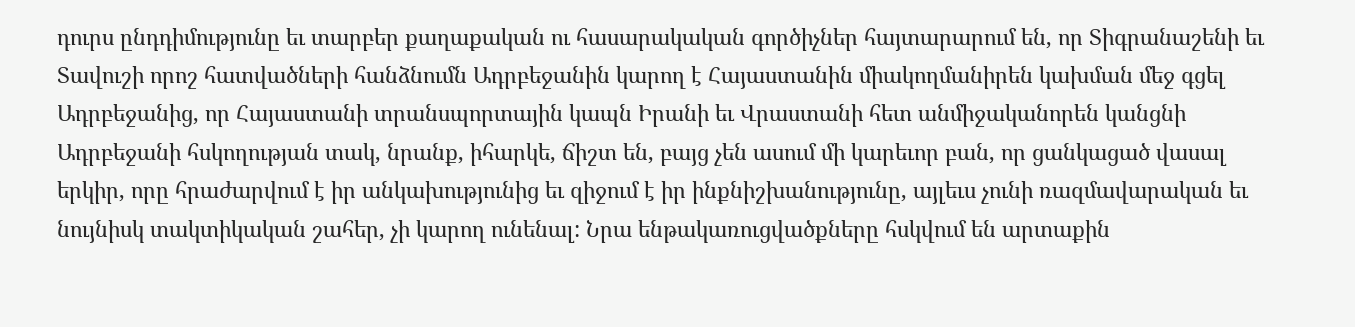դուրս ընդդիմությունը եւ տարբեր քաղաքական ու հասարակական գործիչներ հայտարարում են, որ Տիգրանաշենի եւ Տավուշի որոշ հատվածների հանձնումն Ադրբեջանին կարող է Հայաստանին միակողմանիրեն կախման մեջ գցել Ադրբեջանից, որ Հայաստանի տրանսպորտային կապն Իրանի եւ Վրաստանի հետ անմիջականորեն կանցնի Ադրբեջանի հսկողության տակ, նրանք, իհարկե, ճիշտ են, բայց չեն ասում մի կարեւոր բան, որ ցանկացած վասալ երկիր, որը հրաժարվում է իր անկախությունից եւ զիջում է իր ինքնիշխանությունը, այլեւս չունի ռազմավարական եւ նույնիսկ տակտիկական շահեր, չի կարող ունենալ: Նրա ենթակառուցվածքները հսկվում են արտաքին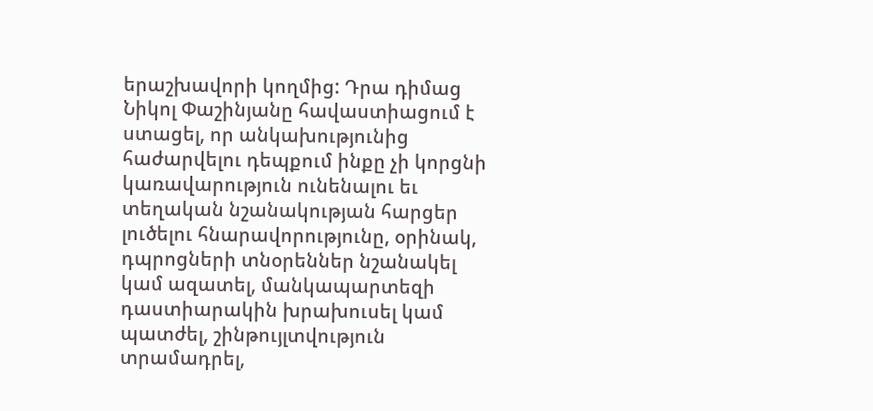երաշխավորի կողմից: Դրա դիմաց Նիկոլ Փաշինյանը հավաստիացում է ստացել, որ անկախությունից հաժարվելու դեպքում ինքը չի կորցնի կառավարություն ունենալու եւ տեղական նշանակության հարցեր լուծելու հնարավորությունը, օրինակ, դպրոցների տնօրեններ նշանակել կամ ազատել, մանկապարտեզի դաստիարակին խրախուսել կամ պատժել, շինթույլտվություն տրամադրել,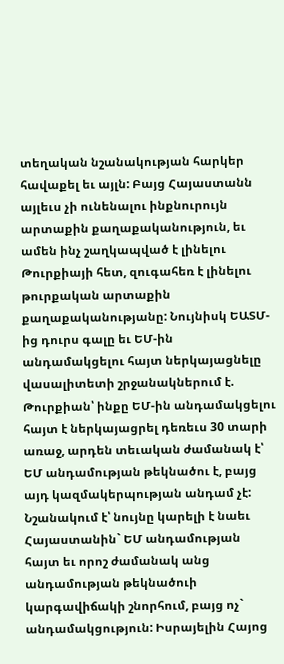տեղական նշանակության հարկեր հավաքել եւ այլն: Բայց Հայաստանն այլեւս չի ունենալու ինքնուրույն արտաքին քաղաքականություն, եւ ամեն ինչ շաղկապված է լինելու Թուրքիայի հետ, զուգահեռ է լինելու թուրքական արտաքին քաղաքականությանը: Նույնիսկ ԵԱՏՄ-ից դուրս գալը եւ ԵՄ-ին անդամակցելու հայտ ներկայացնելը վասալիտետի շրջանակներում է. Թուրքիան՝ ինքը ԵՄ-ին անդամակցելու հայտ է ներկայացրել դեռեւս 30 տարի առաջ, արդեն տեւական ժամանակ է՝ ԵՄ անդամության թեկնածու է, բայց այդ կազմակերպության անդամ չէ: Նշանակում է՝ նույնը կարելի է նաեւ Հայաստանին` ԵՄ անդամության հայտ եւ որոշ ժամանակ անց անդամության թեկնածուի կարգավիճակի շնորհում, բայց ոչ` անդամակցություն: Իսրայելին Հայոց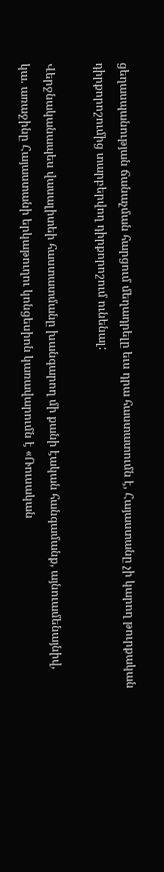ցեղասպանության ճանաչման հարցում մեղադրելը եւս դրա հաստատումն է, Հայաստանը չի կարող թուրքական դիրքորոշումից տարբերվող դիրքորոշում ունենալ:

Վերջնականապես վասալիտեի հաստատմանը խանգարող մի քանի էական հանգամանք, այնուամենայնիվ, կա. առաջինը Հայաստանի երկաթուղու կոնցեսիոն կառավարումն է «Ռուսական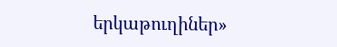երկաթուղիներ»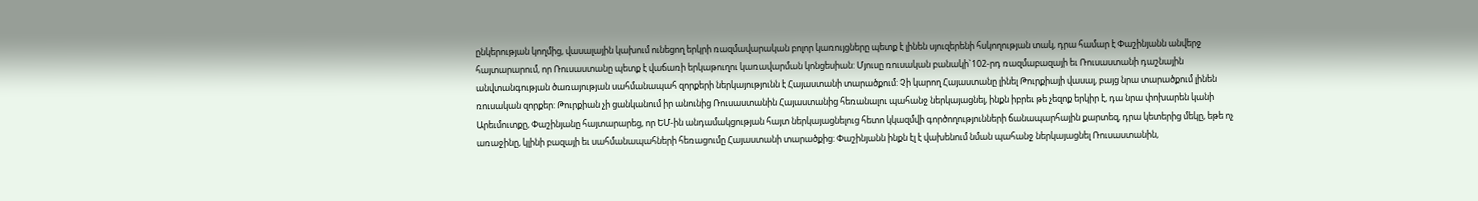ընկերության կողմից, վասալային կախում ունեցող երկրի ռազմավարական բոլոր կառույցները պետք է լինեն սյուզերենի հսկողության տակ, դրա համար է Փաշինյանն անվերջ հայտարարում, որ Ռուսաստանը պետք է վաճառի երկաթուղու կառավարման կոնցեսիան: Մյուսը ռուսական բանակի`102-րդ ռազմաբազայի եւ Ռուսաստանի դաշնային անվտանգության ծառայության սահմանապահ զորքերի ներկայությունն է Հայաստանի տարածքում: Չի կարող Հայաստանը լինել Թուրքիայի վասալ, բայց նրա տարածքում լինեն ռուսական զորքեր: Թուրքիան չի ցանկանում իր անունից Ռուսաստանին Հայաստանից հեռանալու պահանջ ներկայացնել, ինքն իբրեւ թե չեզոք երկիր է, դա նրա փոխարեն կանի Արեւմուտքը, Փաշինյանը հայտարարեց, որ ԵՄ-ին անդամակցության հայտ ներկայացնելուց հետո կկազմվի գործողությունների ճանապարհային քարտեզ, դրա կետերից մեկը, եթե ոչ առաջինը, կլինի բազայի եւ սահմանապահների հեռացումը Հայաստանի տարածքից: Փաշինյանն ինքն էլ է վախենում նման պահանջ ներկայացնել Ռուսաստանին,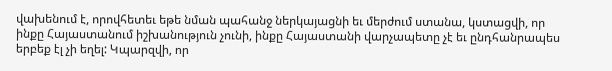վախենում է, որովհետեւ եթե նման պահանջ ներկայացնի եւ մերժում ստանա, կստացվի, որ ինքը Հայաստանում իշխանություն չունի, ինքը Հայաստանի վարչապետը չէ եւ ընդհանրապես երբեք էլ չի եղել: Կպարզվի, որ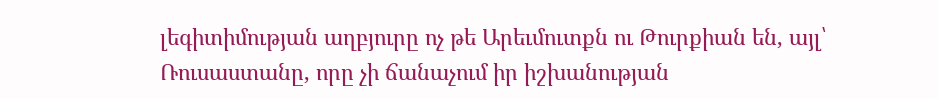լեգիտիմության աղբյուրը ոչ թե Արեւմուտքն ու Թուրքիան են, այլ՝ Ռուսաստանը, որը չի ճանաչում իր իշխանության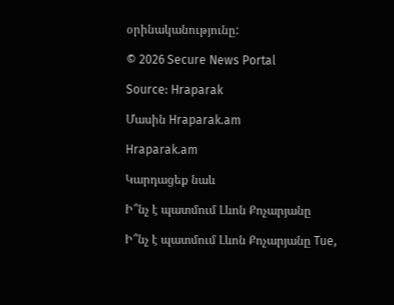օրինականությունը:

© 2026 Secure News Portal

Source: Hraparak

Մասին Hraparak.am

Hraparak.am

Կարդացեք նաև

Ի՞նչ է պատմում Լևոն Քոչարյանը

Ի՞նչ է պատմում Լևոն Քոչարյանը Tue,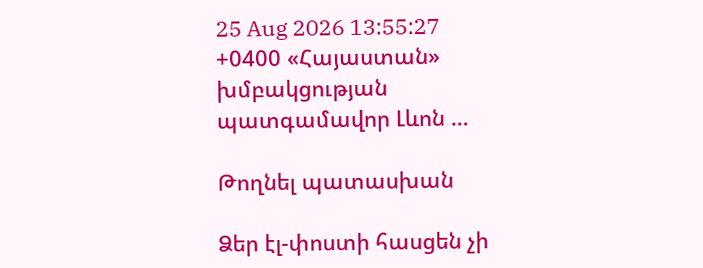25 Aug 2026 13:55:27 +0400 «Հայաստան» խմբակցության պատգամավոր Լևոն …

Թողնել պատասխան

Ձեր էլ-փոստի հասցեն չի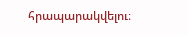հրապարակվելու։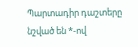Պարտադիր դաշտերը նշված են *-ով